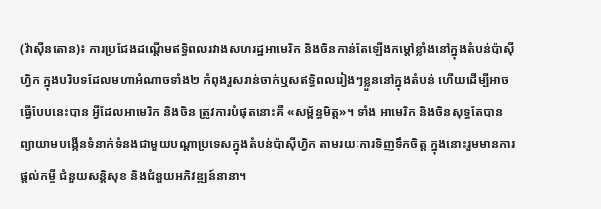(វ៉ាស៊ីនតោន)៖ ការប្រជែងដណ្ដើមឥទ្ធិពលរវាងសហរដ្ឋអាមេរិក និងចិនកាន់តែឡើងកម្ដៅខ្លាំងនៅក្នុងតំបន់ប៉ាស៊ីហ្វិក ក្នុងបរិបទដែលមហាអំណាចទាំង២ កំពុងរួសរាន់ចាក់ឬសឥទ្ធិពលរៀងៗខ្លួននៅក្នុងតំបន់ ហើយដើម្បីអាចធ្វើបែបនេះបាន អ្វីដែលអាមេរិក និងចិន ត្រូវការបំផុតនោះគឺ «សម្ព័ន្ធមិត្ត»។ ទាំង អាមេរិក និងចិនសុទ្ធតែបានព្យាយាមបង្កើនទំនាក់ទំនងជាមួយបណ្ដាប្រទេសក្នុងតំបន់ប៉ាស៊ីហ្វិក តាមរយៈការទិញទឹកចិត្ត ក្នុងនោះរួមមានការផ្ដល់កម្ចី ជំនួយសន្តិសុខ និងជំនួយអភិវឌ្ឍន៍នានា។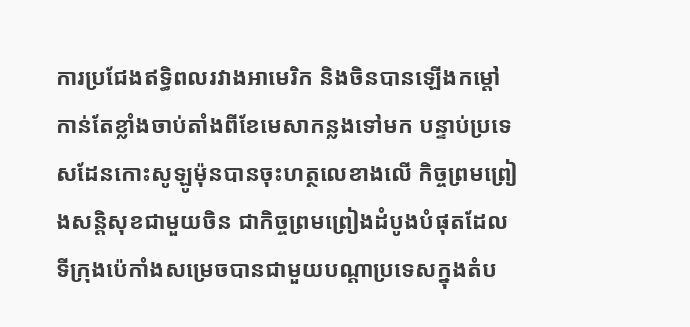ការប្រជែងឥទ្ធិពលរវាងអាមេរិក និងចិនបានឡើងកម្ដៅកាន់តែខ្លាំងចាប់តាំងពីខែមេសាកន្លងទៅមក បន្ទាប់ប្រទេសដែនកោះសូឡូម៉ុនបានចុះហត្ថលេខាងលើ កិច្ចព្រមព្រៀងសន្តិសុខជាមួយចិន ជាកិច្ចព្រមព្រៀងដំបូងបំផុតដែលទីក្រុងប៉េកាំងសម្រេចបានជាមួយបណ្ដាប្រទេសក្នុងតំប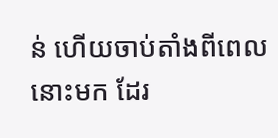ន់ ហើយចាប់តាំងពីពេលនោះមក ដែរ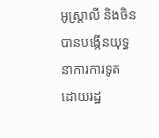អូស្ត្រាលី និងចិនបានបង្កើនយុទ្ធនាការការទូត ដោយរដ្ឋ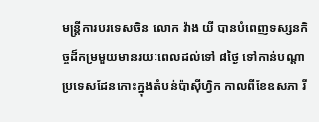មន្ត្រីការបរទេសចិន លោក វ៉ាង យី បានបំពេញទស្សនកិច្ចដ៏កម្រមួយមានរយៈពេលដល់ទៅ ៨ថ្ងៃ ទៅកាន់បណ្ដាប្រទេសដែនកោះក្នុងតំបន់ប៉ាស៊ីហ្វិក កាលពីខែឧសភា រី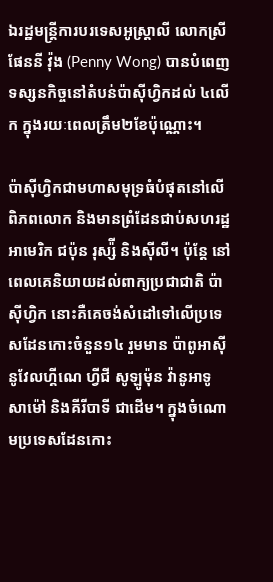ឯរដ្ឋមន្ត្រីការបរទេសអូស្ត្រាលី លោកស្រី ផែននី វ៉ុង (Penny Wong) បានបំពេញ ទស្សនកិច្ចនៅតំបន់ប៉ាស៊ីហ្វិកដល់ ៤លើក ក្នុងរយៈពេលត្រឹម២ខែប៉ុណ្ណោះ។

ប៉ាស៊ីហ្វិកជាមហាសមុទ្រធំបំផុតនៅលើពិភពលោក និងមានព្រំដែនជាប់សហរដ្ឋអាមេរិក ជប៉ុន រុស្ស៉ី និងស៊ីលី។ ប៉ុន្តែ នៅពេលគេនិយាយដល់ពាក្យប្រជាជាតិ ប៉ាស៊ីហ្វិក នោះគឺគេចង់សំដៅទៅលើប្រទេសដែនកោះចំនួន១៤ រួមមាន ប៉ាពូអាស៊ី នូវែលហ្គីណេ ហ្វីជី សូឡូម៉ុន វ៉ានូអាទូ សាម៉ៅ និងគីរីបាទី ជាដើម។ ក្នុងចំណោមប្រទេសដែនកោះ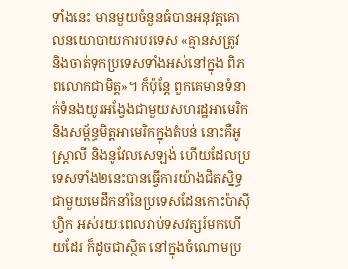ទាំងនេះ មានមួយចំនួនធំបានអនុវត្តគោលនយោបាយការបរទេស «គ្មានសត្រូវ និងចាត់ទុកប្រទេសទាំងអស់នៅក្នុង ពិភពលោកជាមិត្ត»។ ក៏ប៉ុន្តែ ពួកគេមានទំនាក់ទំនងយូរអង្វែងជាមួយសហរដ្ឋអាមេរិក និងសម្ព័ន្ធមិត្តអាមេរិកក្នុងតំបន់ នោះគឺអូស្ត្រាលី និងនូវែលសេឡង់ ហើយដែលប្រទេសទាំង២នេះបានធ្វើការយ៉ាងជិតស្និទ្ធជាមួយមេដឹកនាំនៃប្រទេសដែនកោះប៉ាស៊ីហ្វិក អស់រយៈពេលរាប់ទសវត្សរ៍មកហើយដែរ ក៏ដូចជាស្ថិត នៅក្នុងចំណោមប្រ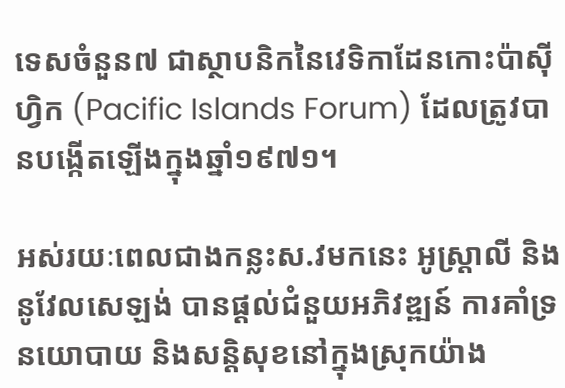ទេសចំនួន៧ ជាស្ថាបនិកនៃវេទិកាដែនកោះប៉ាស៊ីហ្វិក (Pacific Islands Forum) ដែលត្រូវបានបង្កើតឡើងក្នុងឆ្នាំ១៩៧១។

អស់រយៈពេលជាងកន្លះស.វមកនេះ អូស្ត្រាលី និងនូវែលសេឡង់ បានផ្ដល់ជំនួយអភិវឌ្ឍន៍ ការគាំទ្រនយោបាយ និងសន្តិសុខនៅក្នុងស្រុកយ៉ាង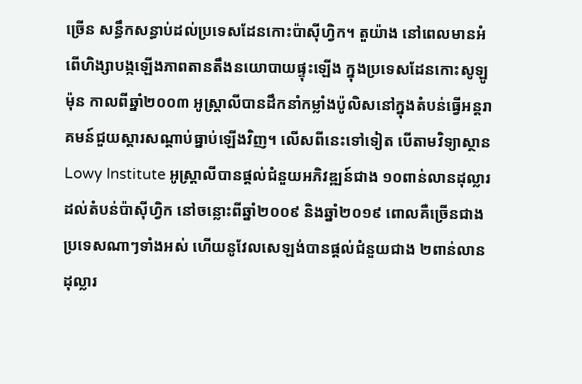ច្រើន សន្ធឹកសន្ធាប់ដល់ប្រទេសដែនកោះប៉ាស៊ីហ្វិក។ តួយ៉ាង នៅពេលមានអំពើហិង្សាបង្កឡើងភាពតានតឹងនយោបាយផ្ទុះឡើង ក្នុងប្រទេសដែនកោះសូឡូម៉ុន កាលពីឆ្នាំ២០០៣ អូស្ត្រាលីបានដឹកនាំកម្លាំងប៉ូលិសនៅក្នុងតំបន់ធ្វើអន្តរាគមន៍ជួយស្ដារសណ្ដាប់ធ្នាប់ឡើងវិញ។ លើសពីនេះទៅទៀត បើតាមវិទ្យាស្ថាន Lowy Institute អូស្ត្រាលីបានផ្ដល់ជំនួយអភិវឌ្ឍន៍ជាង ១០ពាន់លានដុល្លារដល់តំបន់ប៉ាស៊ីហ្វិក នៅចន្លោះពីឆ្នាំ២០០៩ និងឆ្នាំ២០១៩ ពោលគឺច្រើនជាង ប្រទេសណាៗទាំងអស់ ហើយនូវែលសេឡង់បានផ្ដល់ជំនួយជាង ២ពាន់លានដុល្លារ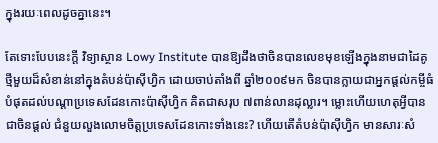ក្នុងរយៈពេលដូចគ្នានេះ។

តែទោះបែបនេះក្ដី វិទ្យាស្ថាន Lowy Institute បានឱ្យដឹងថាចិនបានលេខមុខឡើងក្នុងនាមជាដៃគូថ្មីមួយដ៏សំខាន់នៅក្នុងតំបន់ប៉ាស៊ីហ្វិក ដោយចាប់តាំងពី ឆ្នាំ២០០៩មក ចិនបានក្លាយជាអ្នកផ្ដល់កម្ចីធំបំផុតដល់បណ្ដាប្រទេសដែនកោះប៉ាស៊ីហ្វិក គិតជាសរុប ៧ពាន់លានដុល្លារ។ ម្លោះហើយហេតុអ្វីបានជាចិនផ្ដល់ ជំនួយលួងលោមចិត្តប្រទេសដែនកោះទាំងនេះ? ហើយតើតំបន់ប៉ាស៊ីហ្វិក មានសារៈសំ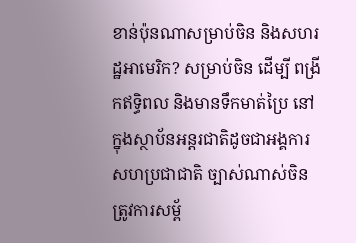ខាន់ប៉ុនណាសម្រាប់ចិន និងសហរដ្ឋអាមេរិក? សម្រាប់ចិន ដើម្បី ពង្រីកឥទ្ធិពល និងមានទឹកមាត់ប្រៃ នៅក្នុងស្ថាប័នអន្តរជាតិដូចជាអង្គការសហប្រជាជាតិ ច្បាស់ណាស់ចិនត្រូវការសម្ព័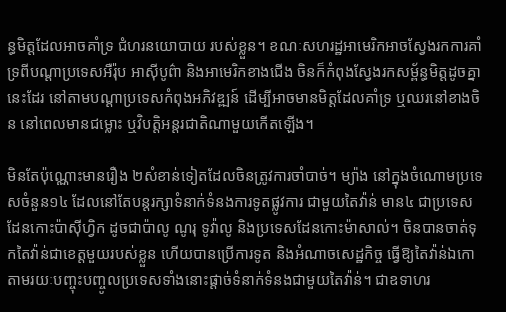ន្ធមិត្តដែលអាចគាំទ្រ ជំហរនយោបាយ របស់ខ្លួន។ ខណៈសហរដ្ឋអាមេរិកអាចស្វែងរកការគាំទ្រពីបណ្ដាប្រទេសអឺរ៉ុប អាស៊ីបូព៌ា និងអាមេរិកខាងជើង ចិនក៏កំពុងស្វែងរកសម្ព័ន្ធមិត្តដូចគ្នានេះដែរ នៅតាមបណ្ដាប្រទេសកំពុងអភិវឌ្ឍន៍ ដើម្បីអាចមានមិត្តដែលគាំទ្រ ឬឈរនៅខាងចិន នៅពេលមានជម្លោះ ឬវិបត្តិអន្តរជាតិណាមួយកើតឡើង។

មិនតែប៉ុណ្ណោះមានរឿង ២សំខាន់ទៀតដែលចិនត្រូវការចាំបាច់។ ម្យ៉ាង នៅក្នុងចំណោមប្រទេសចំនួន១៤ ដែលនៅតែបន្តរក្សាទំនាក់ទំនងការទូតផ្លូវការ ជាមួយតៃវ៉ាន់ មាន៤ ជាប្រទេសដែនកោះប៉ាស៊ីហ្វិក ដូចជាប៉ាលូ ណូរុ ទូវ៉ាលូ និងប្រទេសដែនកោះម៉ាសាល់។ ចិនបានចាត់ទុកតៃវ៉ាន់ជាខេត្តមួយរបស់ខ្លួន ហើយបានប្រើការទូត និងអំណាចសេដ្ឋកិច្ច ធ្វើឱ្យតៃវ៉ាន់ឯកោ តាមរយៈបញ្ចុះបញ្ចូលប្រទេសទាំងនោះផ្ដាច់ទំនាក់ទំនងជាមួយតៃវ៉ាន់។ ជាឧទាហរ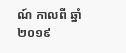ណ៍ កាលពី ឆ្នាំ២០១៩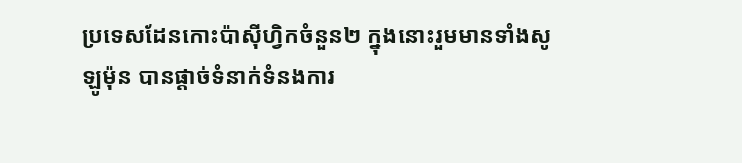ប្រទេសដែនកោះប៉ាស៊ីហ្វិកចំនួន២ ក្នុងនោះរួមមានទាំងសូឡូម៉ុន បានផ្ដាច់ទំនាក់ទំនងការ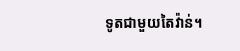ទូតជាមួយតៃវ៉ាន់។